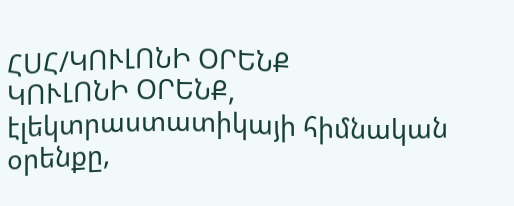ՀՍՀ/ԿՈՒԼՈՆԻ ՕՐԵՆՔ
ԿՈՒԼՈՆԻ ՕՐԵՆՔ, էլեկտրաստատիկայի հիմնական օրենքը,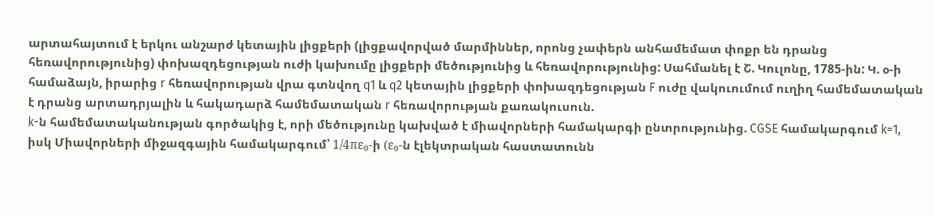արտահայտում է երկու անշարժ կետային լիցքերի (լիցքավորված մարմիններ, որոնց չափերն անհամեմատ փոքր են դրանց հեռավորությունից) փոխազդեցության ուժի կախումը լիցքերի մեծությունից և հեռավորությունից: Սահմանել է Շ. Կուլոնը, 1785-ին: Կ. օ-ի համաձայն, իրարից r հեռավորության վրա գտնվող q1 և q2 կետային լիցքերի փոխազդեցության F ուժը վակուումում ուղիղ համեմատական է դրանց արտադրյալին և հակադարձ համեմատական r հեռավորության քառակուսուն.
k-ն համեմատականության գործակից է, որի մեծությունը կախված է միավորների համակարգի ընտրությունից. CGSE համակարգում k=1, իսկ Միավորների միջազգային համակարգում՝ 1/4πε₀-ի (ε₀-ն էլեկտրական հաստատունն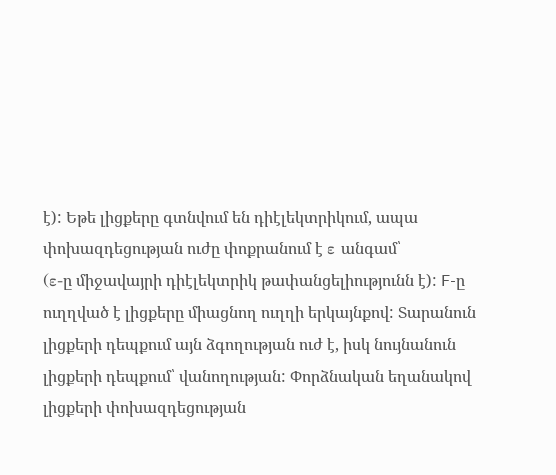է): Եթե լիցքերը գտնվում են դիէլեկտրիկում, ապա փոխազդեցության ուժը փոքրանում է ε անգամ՝
(ε-ը միջավայրի դիէլեկտրիկ թափանցելիությունն է): F-ը ուղղված է լիցքերը միացնող ուղղի երկայնքով: Տարանուն լիցքերի դեպքում այն ձգողության ուժ է, իսկ նույնանուն լիցքերի դեպքում՝ վանողության: Փորձնական եղանակով լիցքերի փոխազդեցության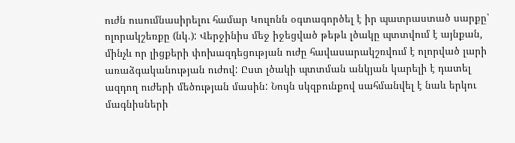ուժն ուսումնասիրելու համար Կուլոնն օգտագործել է իր պատրաստած սարքը՝ ոլորակշեռքը (նկ.): Վերջինիս մեջ իջեցված թեթև լծակը պտտվում է այնքան, մինչև որ լիցքերի փոխազդեցության ուժը հավասարակշռվում է ոլորված լարի առաձգականության ուժով: Ըստ լծակի պտտման անկյան կարելի է դատել ազդող ուժերի մեծության մասին: Նույն սկզբունքով սահմանվել է նաև երկու մագնիսների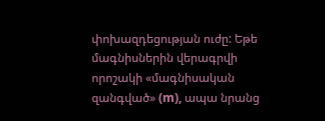փոխազդեցության ուժը: Եթե մագնիսներին վերագրվի որոշակի «մագնիսական զանգված» (m), ապա նրանց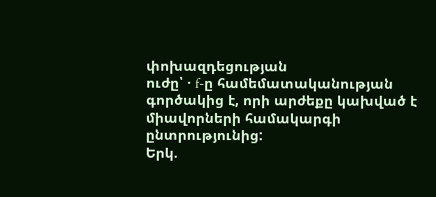փոխազդեցության
ուժը՝ · f-ը համեմատականության գործակից է, որի արժեքը կախված է միավորների համակարգի ընտրությունից:
Երկ.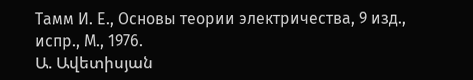Тамм И. Е., Основы теории электричества, 9 изд., испр., М., 1976.
Ա. Ավետիսյան